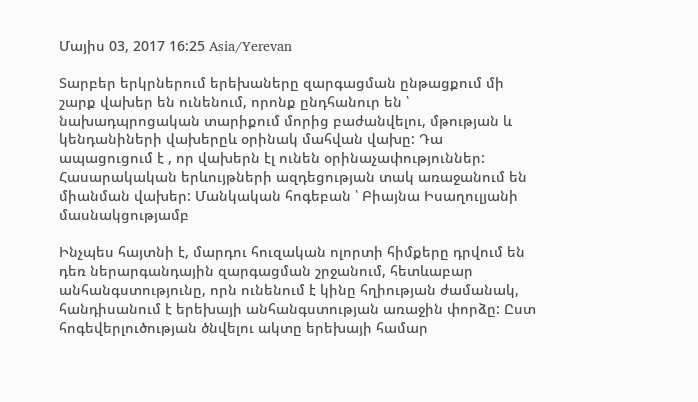Մայիս 03, 2017 16:25 Asia/Yerevan

Տարբեր երկրներում երեխաները զարգացման ընթացքում մի շարք վախեր են ունենում, որոնք ընդհանուր են ՝ նախադպրոցական տարիքում մորից բաժանվելու, մթության և կենդանիների վախերըև օրինակ մահվան վախը: Դա ապացուցում է , որ վախերն էլ ունեն օրինաչափություններ: Հասարակական երևույթների ազդեցության տակ առաջանում են միանման վախեր: Մանկական հոգեբան ՝ Բիայնա Իսաղուլյանի մասնակցությամբ

Ինչպես հայտնի է, մարդու հուզական ոլորտի հիմքերը դրվում են դեռ ներարգանդային զարգացման շրջանում, հետևաբար անհանգստությունը, որն ունենում է կինը հղիության ժամանակ, հանդիսանում է երեխայի անհանգստության առաջին փորձը: Ըստ հոգեվերլուծության ծնվելու ակտը երեխայի համար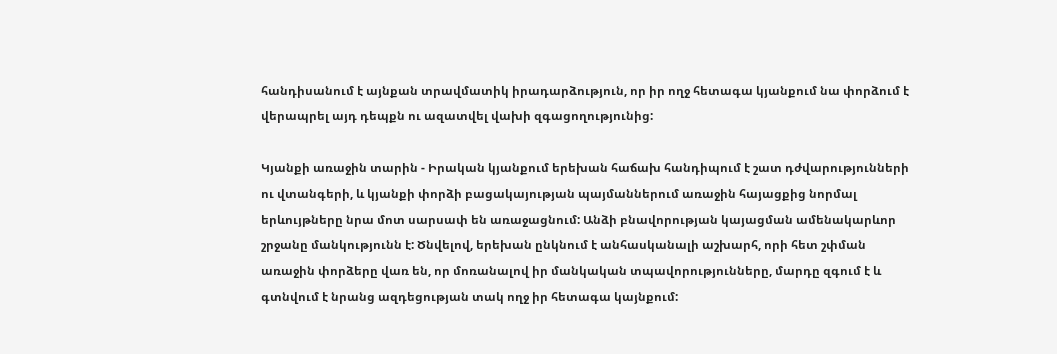հանդիսանում է այնքան տրավմատիկ իրադարձություն, որ իր ողջ հետագա կյանքում նա փորձում է վերապրել այդ դեպքն ու ազատվել վախի զգացողությունից:

Կյանքի առաջին տարին - Իրական կյանքում երեխան հաճախ հանդիպում է շատ դժվարությունների ու վտանգերի, և կյանքի փորձի բացակայության պայմաններում առաջին հայացքից նորմալ երևույթները նրա մոտ սարսափ են առաջացնում: Անձի բնավորության կայացման ամենակարևոր շրջանը մանկությունն է: Ծնվելով, երեխան ընկնում է անհասկանալի աշխարհ, որի հետ շփման առաջին փորձերը վառ են, որ մոռանալով իր մանկական տպավորությունները, մարդը զգում է և գտնվում է նրանց ազդեցության տակ ողջ իր հետագա կայնքում: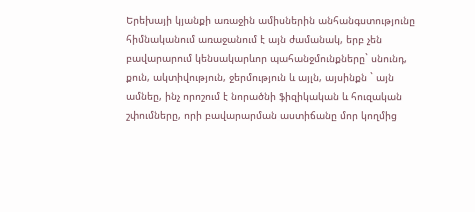Երեխայի կյանքի առաջին ամիսներին անհանգստությունը հիմնականում առաջանում է այն ժամանակ, երբ չեն բավարարում կենսակարևոր պահանջմունքները` սնունդ, քուն, ակտիվություն, ջերմություն և այլն, այսինքն ` այն ամնեը, ինչ որոշում է նորածնի ֆիզիկական և հուզական շփումները, որի բավարարման աստիճանը մոր կողմից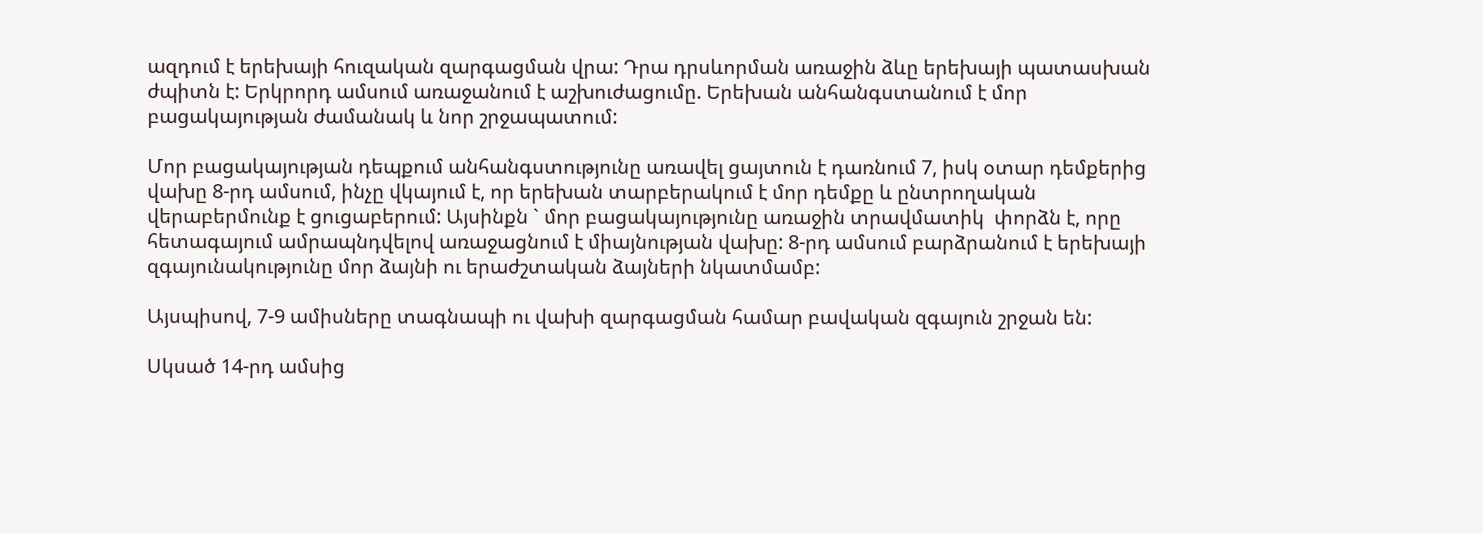ազդում է երեխայի հուզական զարգացման վրա: Դրա դրսևորման առաջին ձևը երեխայի պատասխան ժպիտն է: Երկրորդ ամսում առաջանում է աշխուժացումը. Երեխան անհանգստանում է մոր բացակայության ժամանակ և նոր շրջապատում:

Մոր բացակայության դեպքում անհանգստությունը առավել ցայտուն է դառնում 7, իսկ օտար դեմքերից վախը 8-րդ ամսում, ինչը վկայում է, որ երեխան տարբերակում է մոր դեմքը և ընտրողական վերաբերմունք է ցուցաբերում: Այսինքն ` մոր բացակայությունը առաջին տրավմատիկ  փորձն է, որը հետագայում ամրապնդվելով առաջացնում է միայնության վախը: 8-րդ ամսում բարձրանում է երեխայի զգայունակությունը մոր ձայնի ու երաժշտական ձայների նկատմամբ:

Այսպիսով, 7-9 ամիսները տագնապի ու վախի զարգացման համար բավական զգայուն շրջան են:

Սկսած 14-րդ ամսից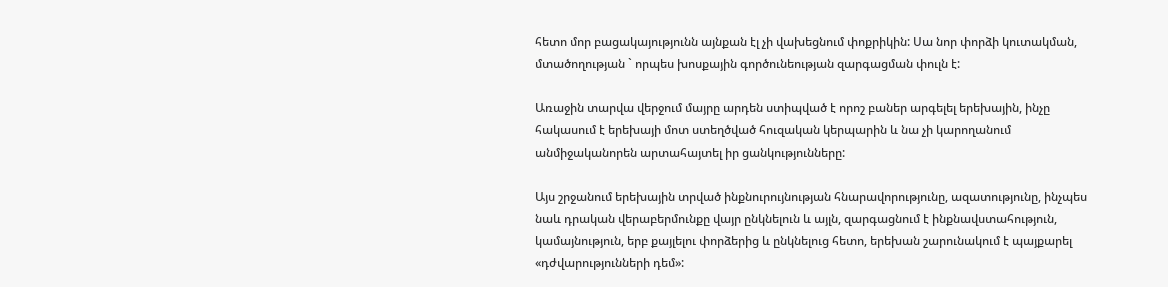հետո մոր բացակայությունն այնքան էլ չի վախեցնում փոքրիկին: Սա նոր փորձի կուտակման, մտածողության ` որպես խոսքային գործունեության զարգացման փուլն է:

Առաջին տարվա վերջում մայրը արդեն ստիպված է որոշ բաներ արգելել երեխային, ինչը հակասում է երեխայի մոտ ստեղծված հուզական կերպարին և նա չի կարողանում անմիջականորեն արտահայտել իր ցանկությունները:

Այս շրջանում երեխային տրված ինքնուրույնության հնարավորությունը, ազատությունը, ինչպես նաև դրական վերաբերմունքը վայր ընկնելուն և այլն, զարգացնում է ինքնավստահություն, կամայնություն, երբ քայլելու փորձերից և ընկնելուց հետո, երեխան շարունակում է պայքարել «դժվարությունների դեմ»: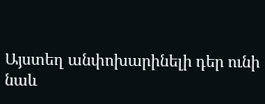Այստեղ անփոխարինելի դեր ունի նաև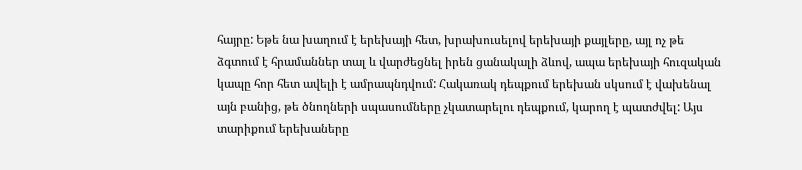հայրը: Եթե նա խաղում է երեխայի հետ, խրախուսելով երեխայի քայլերը, այլ ոչ թե ձգտում է հրամաններ տալ և վարժեցնել իրեն ցանակալի ձևով, ապա երեխայի հուզական կապը հոր հետ ավելի է ամրապնդվում: Հակառակ դեպքում երեխան սկսում է վախենալ այն բանից, թե ծնողների սպասումները չկատարելու դեպքում, կարող է պատժվել: Այս տարիքում երեխաները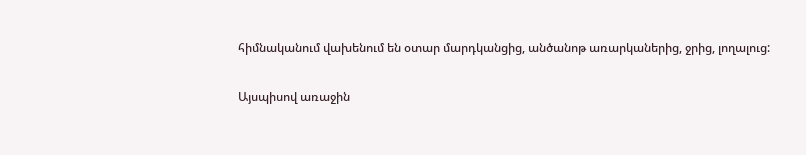հիմնականում վախենում են օտար մարդկանցից, անծանոթ առարկաներից, ջրից, լողալուց:

Այսպիսով առաջին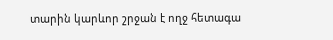տարին կարևոր շրջան է ողջ հետագա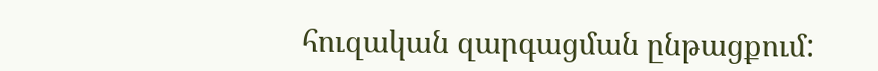հուզական զարգացման ընթացքում: